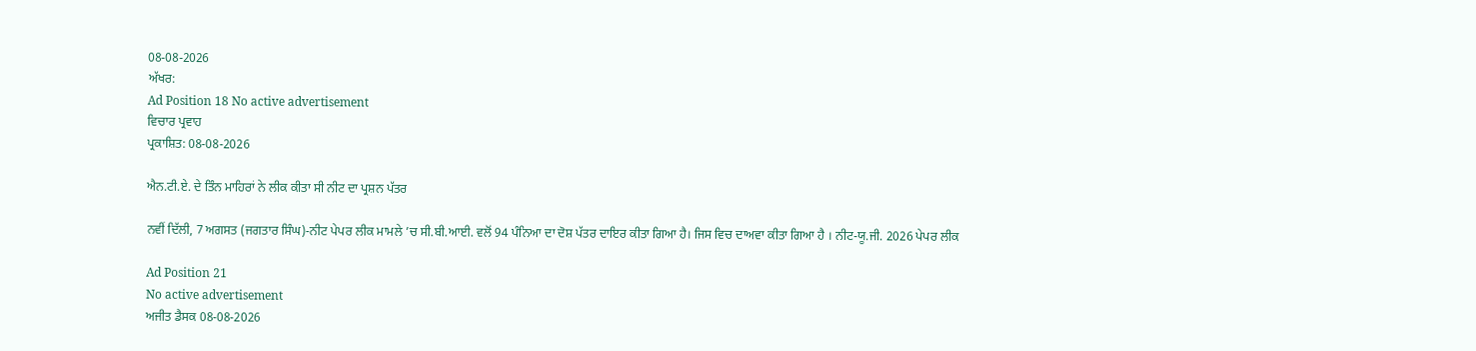08-08-2026
ਅੱਖਰ:
Ad Position 18 No active advertisement
ਵਿਚਾਰ ਪ੍ਰਵਾਹ
ਪ੍ਰਕਾਸ਼ਿਤ: 08-08-2026

ਐਨ.ਟੀ.ਏ. ਦੇ ਤਿੰਨ ਮਾਹਿਰਾਂ ਨੇ ਲੀਕ ਕੀਤਾ ਸੀ ਨੀਟ ਦਾ ਪ੍ਰਸ਼ਨ ਪੱਤਰ

ਨਵੀਂ ਦਿੱਲੀ, 7 ਅਗਸਤ (ਜਗਤਾਰ ਸਿੰਘ)-ਨੀਟ ਪੇਪਰ ਲੀਕ ਮਾਮਲੇ ’ਚ ਸੀ.ਬੀ.ਆਈ. ਵਲੋਂ 94 ਪੰਨਿਆ ਦਾ ਦੋਸ਼ ਪੱਤਰ ਦਾਇਰ ਕੀਤਾ ਗਿਆ ਹੈ। ਜਿਸ ਵਿਚ ਦਾਅਵਾ ਕੀਤਾ ਗਿਆ ਹੈ । ਨੀਟ-ਯੂ.ਜੀ. 2026 ਪੇਪਰ ਲੀਕ

Ad Position 21
No active advertisement
ਅਜੀਤ ਡੈਸਕ 08-08-2026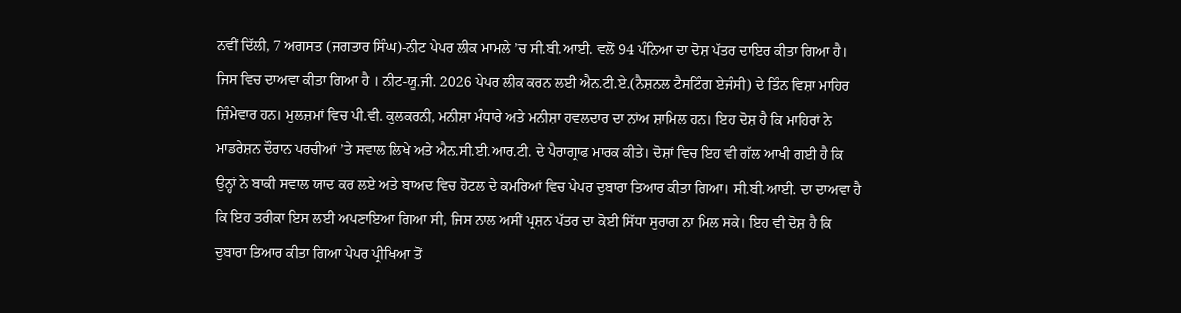ਨਵੀਂ ਦਿੱਲੀ, 7 ਅਗਸਤ (ਜਗਤਾਰ ਸਿੰਘ)-ਨੀਟ ਪੇਪਰ ਲੀਕ ਮਾਮਲੇ ’ਚ ਸੀ.ਬੀ.ਆਈ. ਵਲੋਂ 94 ਪੰਨਿਆ ਦਾ ਦੋਸ਼ ਪੱਤਰ ਦਾਇਰ ਕੀਤਾ ਗਿਆ ਹੈ। ਜਿਸ ਵਿਚ ਦਾਅਵਾ ਕੀਤਾ ਗਿਆ ਹੈ । ਨੀਟ-ਯੂ.ਜੀ. 2026 ਪੇਪਰ ਲੀਕ ਕਰਨ ਲਈ ਐਨ.ਟੀ.ਏ.(ਨੈਸ਼ਨਲ ਟੈਸਟਿੰਗ ਏਜੰਸੀ) ਦੇ ਤਿੰਨ ਵਿਸ਼ਾ ਮਾਹਿਰ ਜ਼ਿੰਮੇਵਾਰ ਹਨ। ਮੁਲਜ਼ਮਾਂ ਵਿਚ ਪੀ.ਵੀ. ਕੁਲਕਰਨੀ, ਮਨੀਸ਼ਾ ਮੰਧਾਰੇ ਅਤੇ ਮਨੀਸ਼ਾ ਹਵਲਦਾਰ ਦਾ ਨਾਂਅ ਸ਼ਾਮਿਲ ਹਨ। ਇਹ ਦੋਸ਼ ਹੈ ਕਿ ਮਾਹਿਰਾਂ ਨੇ ਮਾਡਰੇਸ਼ਨ ਦੌਰਾਨ ਪਰਚੀਆਂ ’ਤੇ ਸਵਾਲ ਲਿਖੇ ਅਤੇ ਐਨ.ਸੀ.ਈ.ਆਰ.ਟੀ. ਦੇ ਪੈਰਾਗ੍ਰਾਫ ਮਾਰਕ ਕੀਤੇ। ਦੋਸ਼ਾਂ ਵਿਚ ਇਹ ਵੀ ਗੱਲ ਆਖੀ ਗਈ ਹੈ ਕਿ ਉਨ੍ਹਾਂ ਨੇ ਬਾਕੀ ਸਵਾਲ ਯਾਦ ਕਰ ਲਏ ਅਤੇ ਬਾਅਦ ਵਿਚ ਹੋਟਲ ਦੇ ਕਮਰਿਆਂ ਵਿਚ ਪੇਪਰ ਦੁਬਾਰਾ ਤਿਆਰ ਕੀਤਾ ਗਿਆ। ਸੀ.ਬੀ.ਆਈ. ਦਾ ਦਾਅਵਾ ਹੈ ਕਿ ਇਹ ਤਰੀਕਾ ਇਸ ਲਈ ਅਪਣਾਇਆ ਗਿਆ ਸੀ, ਜਿਸ ਨਾਲ ਅਸੀਂ ਪ੍ਰਸ਼ਨ ਪੱਤਰ ਦਾ ਕੋਈ ਸਿੱਧਾ ਸੁਰਾਗ ਨਾ ਮਿਲ ਸਕੇ। ਇਹ ਵੀ ਦੋਸ਼ ਹੈ ਕਿ ਦੁਬਾਰਾ ਤਿਆਰ ਕੀਤਾ ਗਿਆ ਪੇਪਰ ਪ੍ਰੀਖਿਆ ਤੋਂ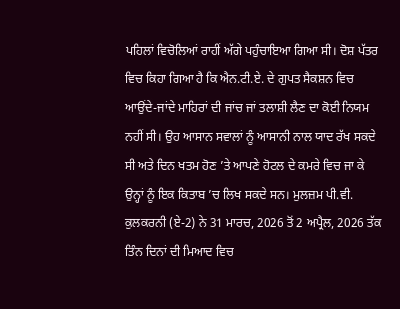ਪਹਿਲਾਂ ਵਿਚੋਲਿਆਂ ਰਾਹੀਂ ਅੱਗੇ ਪਹੁੰਚਾਇਆ ਗਿਆ ਸੀ। ਦੋਸ਼ ਪੱਤਰ ਵਿਚ ਕਿਹਾ ਗਿਆ ਹੈ ਕਿ ਐਨ.ਟੀ.ਏ. ਦੇ ਗੁਪਤ ਸੈਕਸ਼ਨ ਵਿਚ ਆਉਂਦੇ-ਜਾਂਦੇ ਮਾਹਿਰਾਂ ਦੀ ਜਾਂਚ ਜਾਂ ਤਲਾਸ਼ੀ ਲੈਣ ਦਾ ਕੋਈ ਨਿਯਮ ਨਹੀਂ ਸੀ। ਉਹ ਆਸਾਨ ਸਵਾਲਾਂ ਨੂੰ ਆਸਾਨੀ ਨਾਲ ਯਾਦ ਰੱਖ ਸਕਦੇ ਸੀ ਅਤੇ ਦਿਨ ਖਤਮ ਹੋਣ ’ਤੇ ਆਪਣੇ ਹੋਟਲ ਦੇ ਕਮਰੇ ਵਿਚ ਜਾ ਕੇ ਉਨ੍ਹਾਂ ਨੂੰ ਇਕ ਕਿਤਾਬ ’ਚ ਲਿਖ ਸਕਦੇ ਸਨ। ਮੁਲਜ਼ਮ ਪੀ.ਵੀ. ਕੁਲਕਰਨੀ (ਏ-2) ਨੇ 31 ਮਾਰਚ, 2026 ਤੋਂ 2 ਅਪ੍ਰੈਲ, 2026 ਤੱਕ ਤਿੰਨ ਦਿਨਾਂ ਦੀ ਮਿਆਦ ਵਿਚ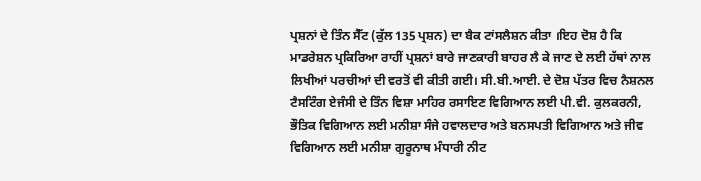ਪ੍ਰਸ਼ਨਾਂ ਦੇ ਤਿੰਨ ਸੈੱਟ (ਕੁੱਲ 135 ਪ੍ਰਸ਼ਨ) ਦਾ ਬੈਕ ਟਾਂਸਲੈਸ਼ਨ ਕੀਤਾ ।ਇਹ ਦੋਸ਼ ਹੈ ਕਿ ਮਾਡਰੇਸ਼ਨ ਪ੍ਰਕਿਰਿਆ ਰਾਹੀਂ ਪ੍ਰਸ਼ਨਾਂ ਬਾਰੇ ਜਾਣਕਾਰੀ ਬਾਹਰ ਲੈ ਕੇ ਜਾਣ ਦੇ ਲਈ ਹੱਥਾਂ ਨਾਲ ਲਿਖੀਆਂ ਪਰਚੀਆਂ ਦੀ ਵਰਤੋਂ ਵੀ ਕੀਤੀ ਗਈ। ਸੀ.ਬੀ.ਆਈ. ਦੇ ਦੋਸ਼ ਪੱਤਰ ਵਿਚ ਨੈਸ਼ਨਲ ਟੈਸਟਿੰਗ ਏਜੰਸੀ ਦੇ ਤਿੰਨ ਵਿਸ਼ਾ ਮਾਹਿਰ ਰਸਾਇਣ ਵਿਗਿਆਨ ਲਈ ਪੀ.ਵੀ. ਕੁਲਕਰਨੀ, ਭੌਤਿਕ ਵਿਗਿਆਨ ਲਈ ਮਨੀਸ਼ਾ ਸੰਜੇ ਹਵਾਲਦਾਰ ਅਤੇ ਬਨਸਪਤੀ ਵਿਗਿਆਨ ਅਤੇ ਜੀਵ ਵਿਗਿਆਨ ਲਈ ਮਨੀਸ਼ਾ ਗੁਰੂਨਾਥ ਮੰਧਾਰੀ ਨੀਟ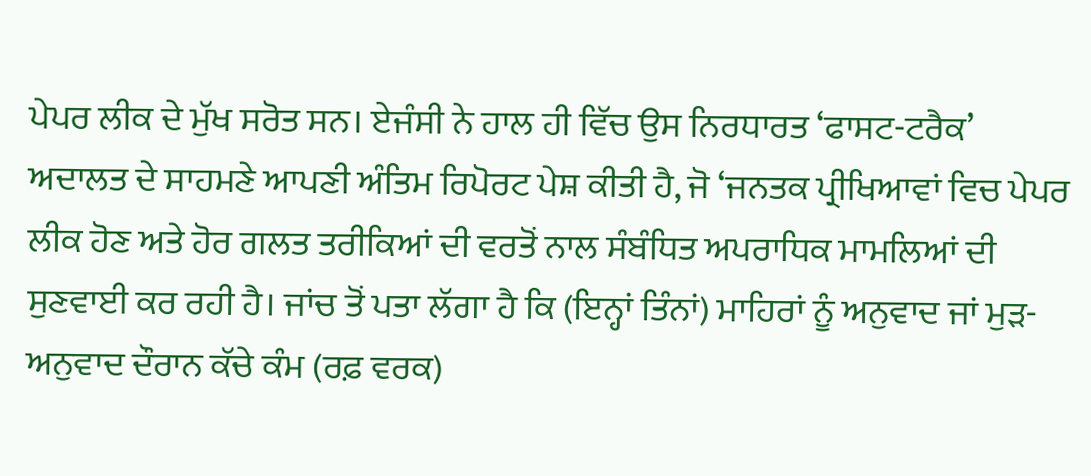ਪੇਪਰ ਲੀਕ ਦੇ ਮੁੱਖ ਸਰੋਤ ਸਨ। ਏਜੰਸੀ ਨੇ ਹਾਲ ਹੀ ਵਿੱਚ ਉਸ ਨਿਰਧਾਰਤ ‘ਫਾਸਟ-ਟਰੈਕ’ ਅਦਾਲਤ ਦੇ ਸਾਹਮਣੇ ਆਪਣੀ ਅੰਤਿਮ ਰਿਪੋਰਟ ਪੇਸ਼ ਕੀਤੀ ਹੈ, ਜੋ ‘ਜਨਤਕ ਪ੍ਰੀਖਿਆਵਾਂ ਵਿਚ ਪੇਪਰ ਲੀਕ ਹੋਣ ਅਤੇ ਹੋਰ ਗਲਤ ਤਰੀਕਿਆਂ ਦੀ ਵਰਤੋਂ ਨਾਲ ਸੰਬੰਧਿਤ ਅਪਰਾਧਿਕ ਮਾਮਲਿਆਂ ਦੀ ਸੁਣਵਾਈ ਕਰ ਰਹੀ ਹੈ। ਜਾਂਚ ਤੋਂ ਪਤਾ ਲੱਗਾ ਹੈ ਕਿ (ਇਨ੍ਹਾਂ ਤਿੰਨਾਂ) ਮਾਹਿਰਾਂ ਨੂੰ ਅਨੁਵਾਦ ਜਾਂ ਮੁੜ-ਅਨੁਵਾਦ ਦੌਰਾਨ ਕੱਚੇ ਕੰਮ (ਰਫ਼ ਵਰਕ)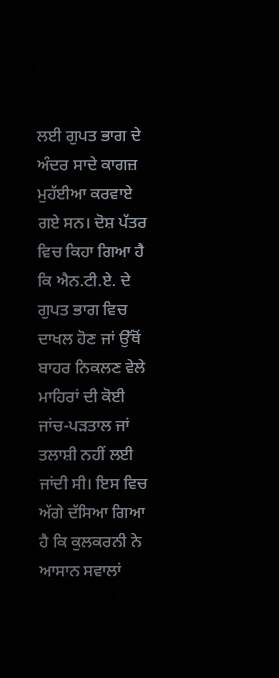ਲਈ ਗੁਪਤ ਭਾਗ ਦੇ ਅੰਦਰ ਸਾਦੇ ਕਾਗਜ਼ ਮੁਹੱਈਆ ਕਰਵਾਏ ਗਏ ਸਨ। ਦੋਸ਼ ਪੱਤਰ ਵਿਚ ਕਿਹਾ ਗਿਆ ਹੈ ਕਿ ਐਨ.ਟੀ.ਏ. ਦੇ ਗੁਪਤ ਭਾਗ ਵਿਚ ਦਾਖਲ ਹੋਣ ਜਾਂ ਉੱਥੋਂ ਬਾਹਰ ਨਿਕਲਣ ਵੇਲੇ ਮਾਹਿਰਾਂ ਦੀ ਕੋਈ ਜਾਂਚ-ਪੜਤਾਲ ਜਾਂ ਤਲਾਸ਼ੀ ਨਹੀਂ ਲਈ ਜਾਂਦੀ ਸੀ। ਇਸ ਵਿਚ ਅੱਗੇ ਦੱਸਿਆ ਗਿਆ ਹੈ ਕਿ ਕੁਲਕਰਨੀ ਨੇ ਆਸਾਨ ਸਵਾਲਾਂ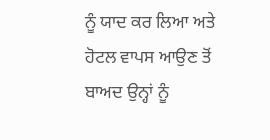ਨੂੰ ਯਾਦ ਕਰ ਲਿਆ ਅਤੇ ਹੋਟਲ ਵਾਪਸ ਆਉਣ ਤੋਂ ਬਾਅਦ ਉਨ੍ਹਾਂ ਨੂੰ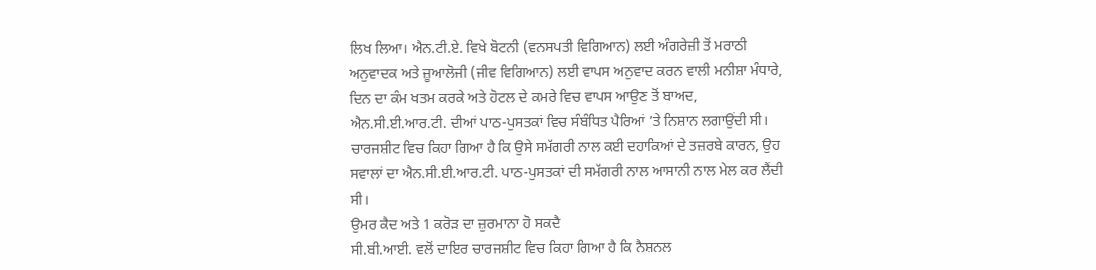ਲਿਖ ਲਿਆ। ਐਨ.ਟੀ.ਏ. ਵਿਖੇ ਬੋਟਨੀ (ਵਨਸਪਤੀ ਵਿਗਿਆਨ) ਲਈ ਅੰਗਰੇਜ਼ੀ ਤੋਂ ਮਰਾਠੀ ਅਨੁਵਾਦਕ ਅਤੇ ਜ਼ੂਆਲੋਜੀ (ਜੀਵ ਵਿਗਿਆਨ) ਲਈ ਵਾਪਸ ਅਨੁਵਾਦ ਕਰਨ ਵਾਲੀ ਮਨੀਸ਼ਾ ਮੰਧਾਰੇ, ਦਿਨ ਦਾ ਕੰਮ ਖਤਮ ਕਰਕੇ ਅਤੇ ਹੋਟਲ ਦੇ ਕਮਰੇ ਵਿਚ ਵਾਪਸ ਆਉਣ ਤੋਂ ਬਾਅਦ, ਐਨ.ਸੀ.ਈ.ਆਰ.ਟੀ. ਦੀਆਂ ਪਾਠ-ਪੁਸਤਕਾਂ ਵਿਚ ਸੰਬੰਧਿਤ ਪੈਰਿਆਂ ’ਤੇ ਨਿਸ਼ਾਨ ਲਗਾਉਂਦੀ ਸੀ।  ਚਾਰਜਸ਼ੀਟ ਵਿਚ ਕਿਹਾ ਗਿਆ ਹੈ ਕਿ ਉਸੇ ਸਮੱਗਰੀ ਨਾਲ ਕਈ ਦਹਾਕਿਆਂ ਦੇ ਤਜ਼ਰਬੇ ਕਾਰਨ, ਉਹ ਸਵਾਲਾਂ ਦਾ ਐਨ.ਸੀ.ਈ.ਆਰ.ਟੀ. ਪਾਠ-ਪੁਸਤਕਾਂ ਦੀ ਸਮੱਗਰੀ ਨਾਲ ਆਸਾਨੀ ਨਾਲ ਮੇਲ ਕਰ ਲੈਂਦੀ ਸੀ।
ਉਮਰ ਕੈਦ ਅਤੇ 1 ਕਰੋਡ਼ ਦਾ ਜ਼ੁਰਮਾਨਾ ਹੋ ਸਕਦੈ
ਸੀ.ਬੀ.ਆਈ. ਵਲੋਂ ਦਾਇਰ ਚਾਰਜਸ਼ੀਟ ਵਿਚ ਕਿਹਾ ਗਿਆ ਹੈ ਕਿ ਨੈਸ਼ਨਲ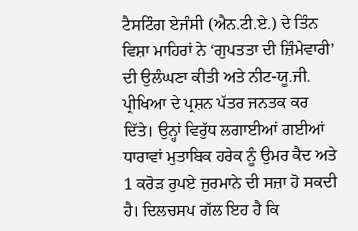ਟੈਸਟਿੰਗ ਏਜੰਸੀ (ਐਨ.ਟੀ.ਏ.) ਦੇ ਤਿੰਨ ਵਿਸ਼ਾ ਮਾਹਿਰਾਂ ਨੇ ‘ਗੁਪਤਤਾ ਦੀ ਜ਼ਿੰਮੇਵਾਰੀ’ ਦੀ ਉਲੰਘਣਾ ਕੀਤੀ ਅਤੇ ਨੀਟ-ਯੂ.ਜੀ. ਪ੍ਰੀਖਿਆ ਦੇ ਪ੍ਰਸ਼ਨ ਪੱਤਰ ਜਨਤਕ ਕਰ ਦਿੱਤੇ। ਉਨ੍ਹਾਂ ਵਿਰੁੱਧ ਲਗਾਈਆਂ ਗਈਆਂ ਧਾਰਾਵਾਂ ਮੁਤਾਬਿਕ ਹਰੇਕ ਨੂੰ ਉਮਰ ਕੈਦ ਅਤੇ 1 ਕਰੋੜ ਰੁਪਏ ਜੁਰਮਾਨੇ ਦੀ ਸਜ਼ਾ ਹੋ ਸਕਦੀ ਹੈ। ਦਿਲਚਸਪ ਗੱਲ ਇਹ ਹੈ ਕਿ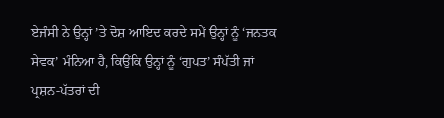ਏਜੰਸੀ ਨੇ ਉਨ੍ਹਾਂ ’ਤੇ ਦੋਸ਼ ਆਇਦ ਕਰਦੇ ਸਮੇਂ ਉਨ੍ਹਾਂ ਨੂੰ ‘ਜਨਤਕ ਸੇਵਕ’ ਮੰਨਿਆ ਹੈ, ਕਿਉਂਕਿ ਉਨ੍ਹਾਂ ਨੂੰ ‘ਗੁਪਤ’ ਸੰਪੱਤੀ ਜਾਂ ਪ੍ਰਸ਼ਨ-ਪੱਤਰਾਂ ਦੀ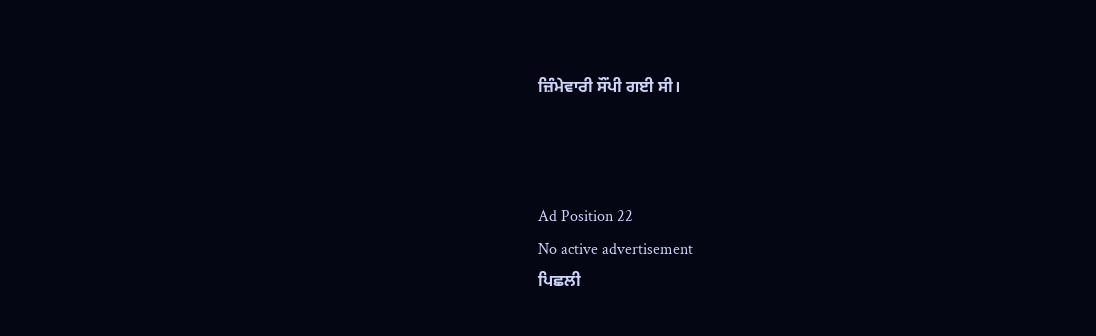ਜ਼ਿੰਮੇਵਾਰੀ ਸੌਂਪੀ ਗਈ ਸੀ।



Ad Position 22
No active advertisement
ਪਿਛਲੀ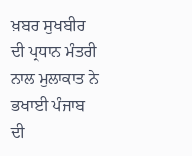ਖ਼ਬਰ ਸੁਖਬੀਰ ਦੀ ਪ੍ਰਧਾਨ ਮੰਤਰੀ ਨਾਲ ਮੁਲਾਕਾਤ ਨੇ ਭਖਾਈ ਪੰਜਾਬ ਦੀ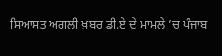ਸਿਆਸਤ ਅਗਲੀ ਖ਼ਬਰ ਡੀ.ਏ ਦੇ ਮਾਮਲੇ ’ਚ ਪੰਜਾਬ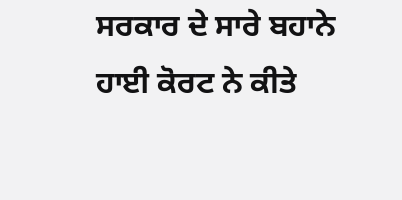ਸਰਕਾਰ ਦੇ ਸਾਰੇ ਬਹਾਨੇ ਹਾਈ ਕੋਰਟ ਨੇ ਕੀਤੇ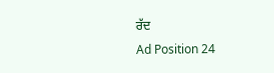ਰੱਦ
Ad Position 24